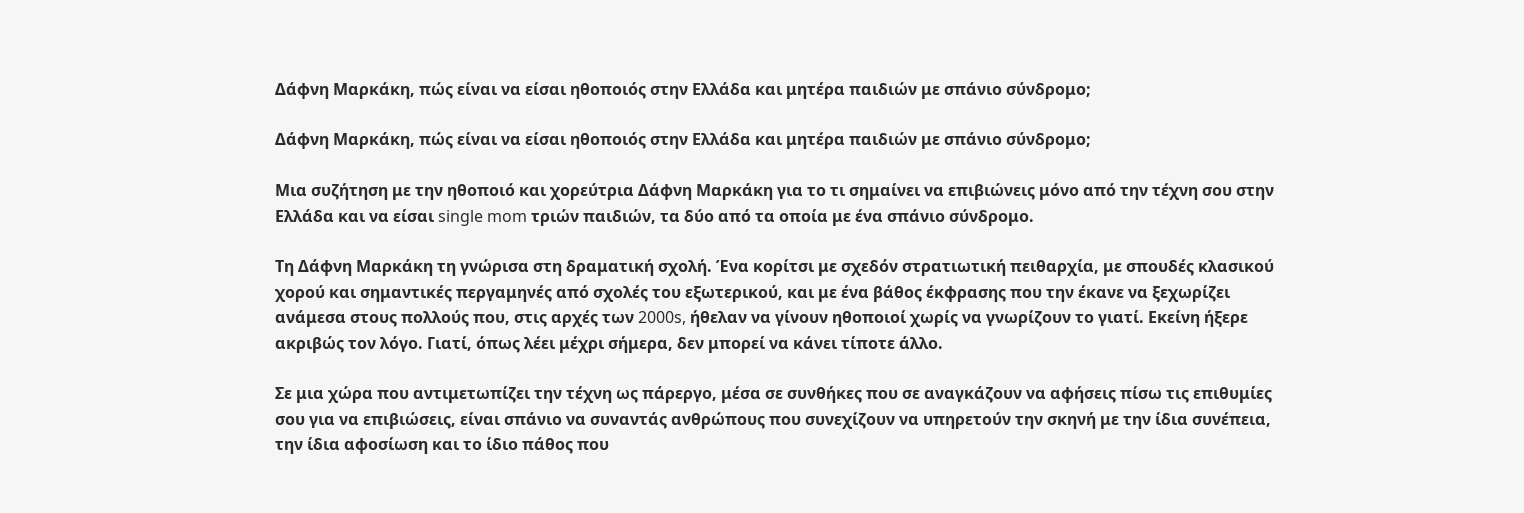Δάφνη Μαρκάκη, πώς είναι να είσαι ηθοποιός στην Ελλάδα και μητέρα παιδιών με σπάνιο σύνδρομο;

Δάφνη Μαρκάκη, πώς είναι να είσαι ηθοποιός στην Ελλάδα και μητέρα παιδιών με σπάνιο σύνδρομο;

Μια συζήτηση με την ηθοποιό και χορεύτρια Δάφνη Μαρκάκη για το τι σημαίνει να επιβιώνεις μόνο από την τέχνη σου στην Ελλάδα και να είσαι single mom τριών παιδιών, τα δύο από τα οποία με ένα σπάνιο σύνδρομο.

Τη Δάφνη Μαρκάκη τη γνώρισα στη δραματική σχολή. Ένα κορίτσι με σχεδόν στρατιωτική πειθαρχία, με σπουδές κλασικού χορού και σημαντικές περγαμηνές από σχολές του εξωτερικού, και με ένα βάθος έκφρασης που την έκανε να ξεχωρίζει ανάμεσα στους πολλούς που, στις αρχές των 2000s, ήθελαν να γίνουν ηθοποιοί χωρίς να γνωρίζουν το γιατί. Εκείνη ήξερε ακριβώς τον λόγο. Γιατί, όπως λέει μέχρι σήμερα, δεν μπορεί να κάνει τίποτε άλλο.

Σε μια χώρα που αντιμετωπίζει την τέχνη ως πάρεργο, μέσα σε συνθήκες που σε αναγκάζουν να αφήσεις πίσω τις επιθυμίες σου για να επιβιώσεις, είναι σπάνιο να συναντάς ανθρώπους που συνεχίζουν να υπηρετούν την σκηνή με την ίδια συνέπεια, την ίδια αφοσίωση και το ίδιο πάθος που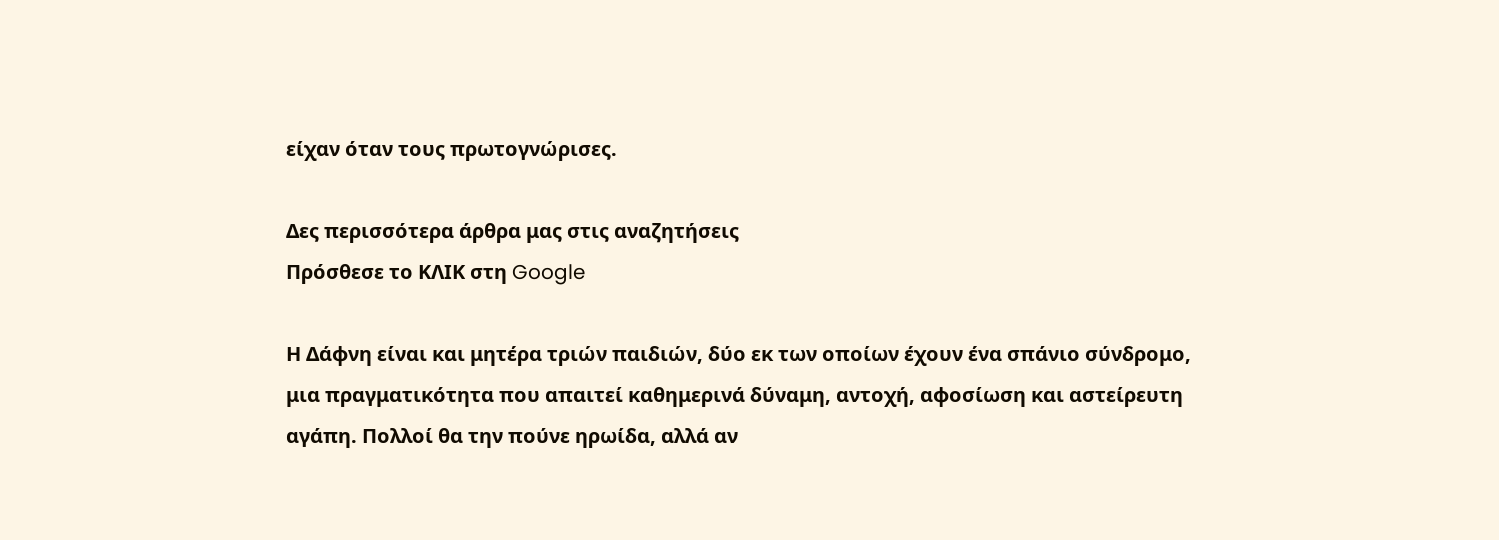είχαν όταν τους πρωτογνώρισες.

Δες περισσότερα άρθρα μας στις αναζητήσεις
Πρόσθεσε το ΚΛΙΚ στη Google

Η Δάφνη είναι και μητέρα τριών παιδιών, δύο εκ των οποίων έχουν ένα σπάνιο σύνδρομο, μια πραγματικότητα που απαιτεί καθημερινά δύναμη, αντοχή, αφοσίωση και αστείρευτη αγάπη. Πολλοί θα την πούνε ηρωίδα, αλλά αν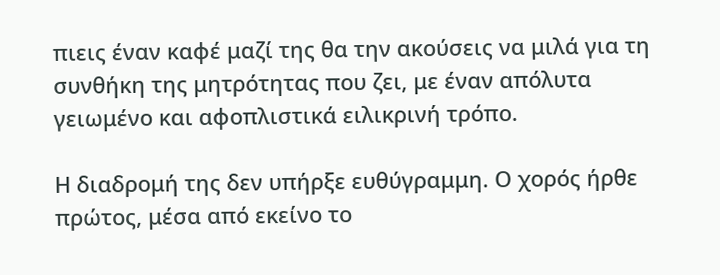πιεις έναν καφέ μαζί της θα την ακούσεις να μιλά για τη συνθήκη της μητρότητας που ζει, με έναν απόλυτα γειωμένο και αφοπλιστικά ειλικρινή τρόπο.

Η διαδρομή της δεν υπήρξε ευθύγραμμη. Ο χορός ήρθε πρώτος, μέσα από εκείνο το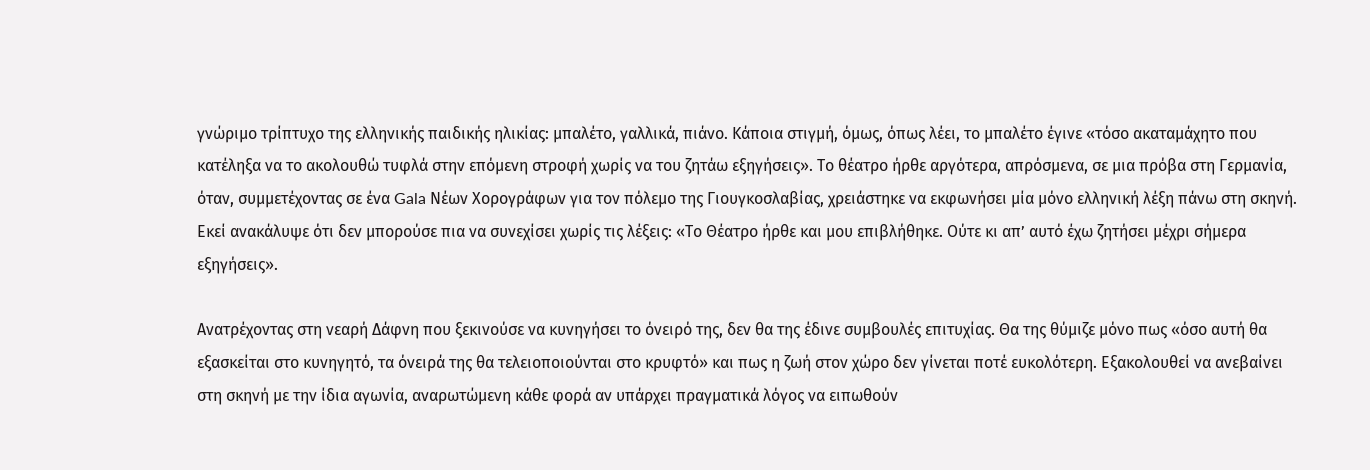γνώριμο τρίπτυχο της ελληνικής παιδικής ηλικίας: μπαλέτο, γαλλικά, πιάνο. Κάποια στιγμή, όμως, όπως λέει, το μπαλέτο έγινε «τόσο ακαταμάχητο που κατέληξα να το ακολουθώ τυφλά στην επόμενη στροφή χωρίς να του ζητάω εξηγήσεις». Το θέατρο ήρθε αργότερα, απρόσμενα, σε μια πρόβα στη Γερμανία, όταν, συμμετέχοντας σε ένα Gala Νέων Χορογράφων για τον πόλεμο της Γιουγκοσλαβίας, χρειάστηκε να εκφωνήσει μία μόνο ελληνική λέξη πάνω στη σκηνή. Εκεί ανακάλυψε ότι δεν μπορούσε πια να συνεχίσει χωρίς τις λέξεις: «Το Θέατρο ήρθε και μου επιβλήθηκε. Ούτε κι απ’ αυτό έχω ζητήσει μέχρι σήμερα εξηγήσεις».

Ανατρέχοντας στη νεαρή Δάφνη που ξεκινούσε να κυνηγήσει το όνειρό της, δεν θα της έδινε συμβουλές επιτυχίας. Θα της θύμιζε μόνο πως «όσο αυτή θα εξασκείται στο κυνηγητό, τα όνειρά της θα τελειοποιούνται στο κρυφτό» και πως η ζωή στον χώρο δεν γίνεται ποτέ ευκολότερη. Εξακολουθεί να ανεβαίνει στη σκηνή με την ίδια αγωνία, αναρωτώμενη κάθε φορά αν υπάρχει πραγματικά λόγος να ειπωθούν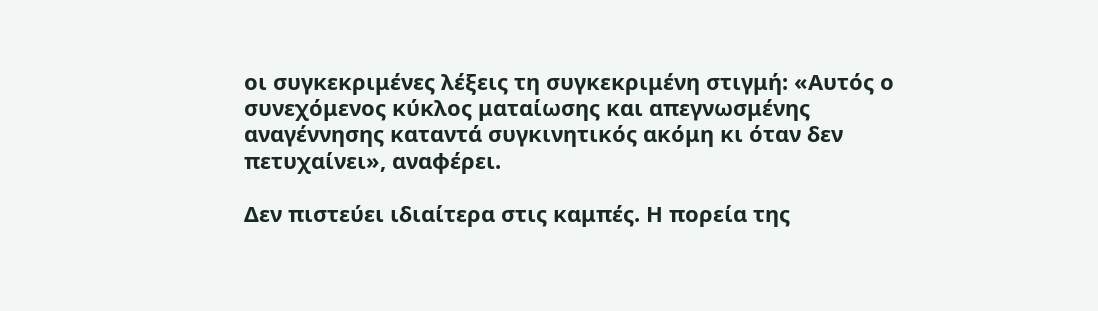οι συγκεκριμένες λέξεις τη συγκεκριμένη στιγμή: «Αυτός ο συνεχόμενος κύκλος ματαίωσης και απεγνωσμένης αναγέννησης καταντά συγκινητικός ακόμη κι όταν δεν πετυχαίνει», αναφέρει.

Δεν πιστεύει ιδιαίτερα στις καμπές. Η πορεία της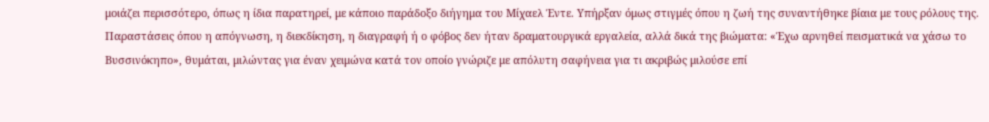μοιάζει περισσότερο, όπως η ίδια παρατηρεί, με κάποιο παράδοξο διήγημα του Μίχαελ Έντε. Υπήρξαν όμως στιγμές όπου η ζωή της συναντήθηκε βίαια με τους ρόλους της. Παραστάσεις όπου η απόγνωση, η διεκδίκηση, η διαγραφή ή ο φόβος δεν ήταν δραματουργικά εργαλεία, αλλά δικά της βιώματα: «Έχω αρνηθεί πεισματικά να χάσω το Βυσσινόκηπο», θυμάται, μιλώντας για έναν χειμώνα κατά τον οποίο γνώριζε με απόλυτη σαφήνεια για τι ακριβώς μιλούσε επί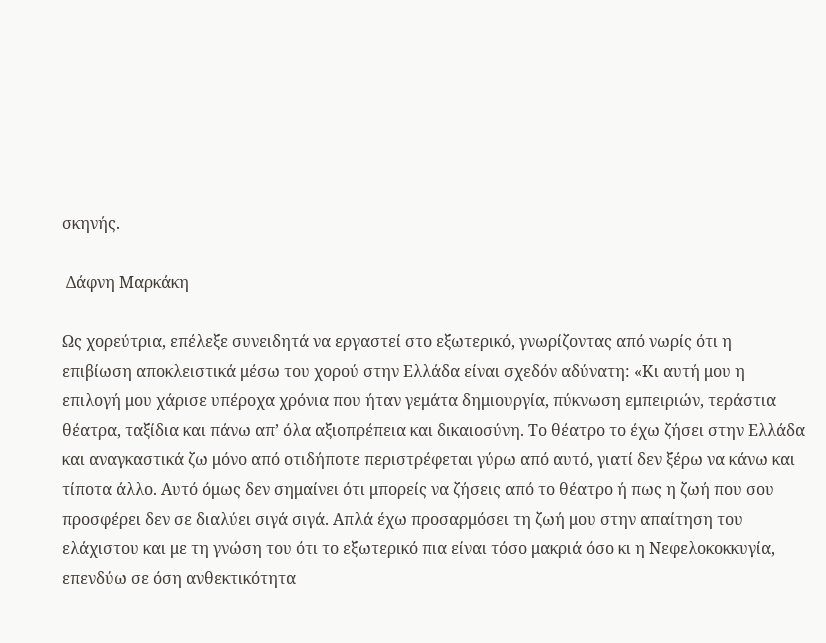σκηνής.

 Δάφνη Μαρκάκη

Ως χορεύτρια, επέλεξε συνειδητά να εργαστεί στο εξωτερικό, γνωρίζοντας από νωρίς ότι η επιβίωση αποκλειστικά μέσω του χορού στην Ελλάδα είναι σχεδόν αδύνατη: «Κι αυτή μου η επιλογή μου χάρισε υπέροχα χρόνια που ήταν γεμάτα δημιουργία, πύκνωση εμπειριών, τεράστια θέατρα, ταξίδια και πάνω απ’ όλα αξιοπρέπεια και δικαιοσύνη. Το θέατρο το έχω ζήσει στην Ελλάδα και αναγκαστικά ζω μόνο από οτιδήποτε περιστρέφεται γύρω από αυτό, γιατί δεν ξέρω να κάνω και τίποτα άλλο. Αυτό όμως δεν σημαίνει ότι μπορείς να ζήσεις από το θέατρο ή πως η ζωή που σου προσφέρει δεν σε διαλύει σιγά σιγά. Απλά έχω προσαρμόσει τη ζωή μου στην απαίτηση του ελάχιστου και με τη γνώση του ότι το εξωτερικό πια είναι τόσο μακριά όσο κι η Νεφελοκοκκυγία, επενδύω σε όση ανθεκτικότητα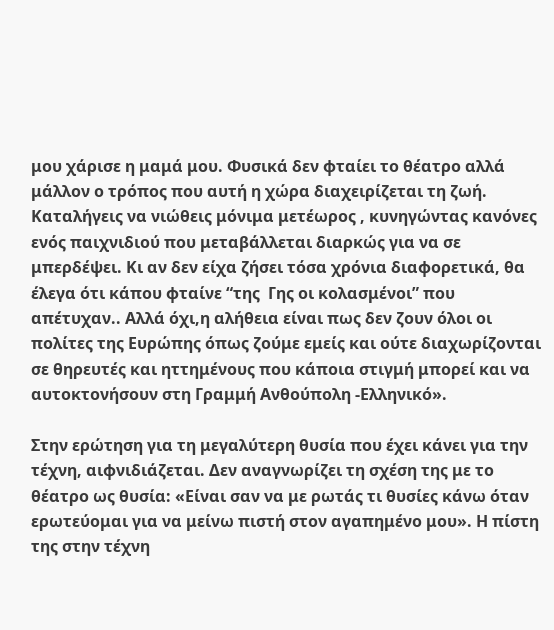μου χάρισε η μαμά μου. Φυσικά δεν φταίει το θέατρο αλλά μάλλον ο τρόπος που αυτή η χώρα διαχειρίζεται τη ζωή. Καταλήγεις να νιώθεις μόνιμα μετέωρος , κυνηγώντας κανόνες ενός παιχνιδιού που μεταβάλλεται διαρκώς για να σε μπερδέψει. Κι αν δεν είχα ζήσει τόσα χρόνια διαφορετικά, θα έλεγα ότι κάπου φταίνε “της  Γης οι κολασμένοι” που απέτυχαν.. Αλλά όχι,η αλήθεια είναι πως δεν ζουν όλοι οι πολίτες της Ευρώπης όπως ζούμε εμείς και ούτε διαχωρίζονται σε θηρευτές και ηττημένους που κάποια στιγμή μπορεί και να αυτοκτονήσουν στη Γραμμή Ανθούπολη -Ελληνικό».

Στην ερώτηση για τη μεγαλύτερη θυσία που έχει κάνει για την τέχνη, αιφνιδιάζεται. Δεν αναγνωρίζει τη σχέση της με το θέατρο ως θυσία: «Είναι σαν να με ρωτάς τι θυσίες κάνω όταν ερωτεύομαι για να μείνω πιστή στον αγαπημένο μου». Η πίστη της στην τέχνη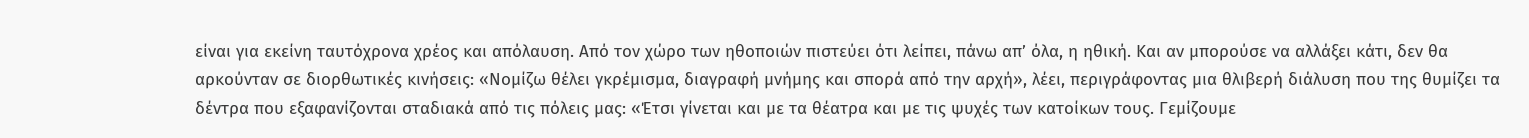είναι για εκείνη ταυτόχρονα χρέος και απόλαυση. Από τον χώρο των ηθοποιών πιστεύει ότι λείπει, πάνω απ’ όλα, η ηθική. Και αν μπορούσε να αλλάξει κάτι, δεν θα αρκούνταν σε διορθωτικές κινήσεις: «Νομίζω θέλει γκρέμισμα, διαγραφή μνήμης και σπορά από την αρχή», λέει, περιγράφοντας μια θλιβερή διάλυση που της θυμίζει τα δέντρα που εξαφανίζονται σταδιακά από τις πόλεις μας: «Έτσι γίνεται και με τα θέατρα και με τις ψυχές των κατοίκων τους. Γεμίζουμε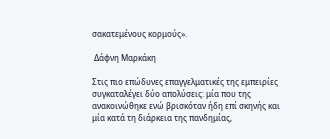σακατεμένους κορμούς».

 Δάφνη Μαρκάκη

Στις πιο επώδυνες επαγγελματικές της εμπειρίες συγκαταλέγει δύο απολύσεις: μία που της ανακοινώθηκε ενώ βρισκόταν ήδη επί σκηνής και μία κατά τη διάρκεια της πανδημίας,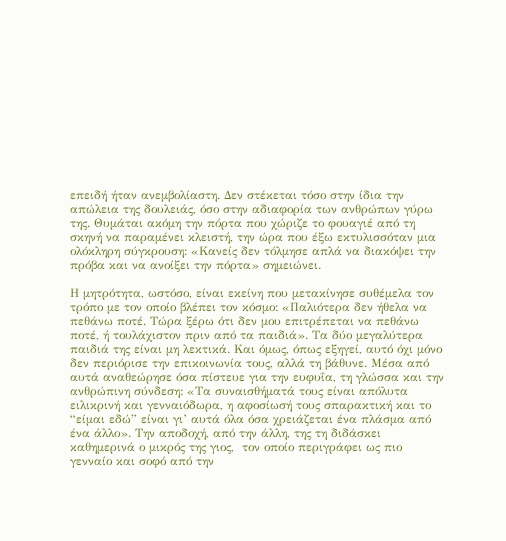επειδή ήταν ανεμβολίαστη. Δεν στέκεται τόσο στην ίδια την απώλεια της δουλειάς, όσο στην αδιαφορία των ανθρώπων γύρω της. Θυμάται ακόμη την πόρτα που χώριζε το φουαγιέ από τη σκηνή να παραμένει κλειστή, την ώρα που έξω εκτυλισσόταν μια ολόκληρη σύγκρουση: «Κανείς δεν τόλμησε απλά να διακόψει την πρόβα και να ανοίξει την πόρτα» σημειώνει.

Η μητρότητα, ωστόσο, είναι εκείνη που μετακίνησε συθέμελα τον τρόπο με τον οποίο βλέπει τον κόσμο: «Παλιότερα δεν ήθελα να πεθάνω ποτέ. Τώρα ξέρω ότι δεν μου επιτρέπεται να πεθάνω ποτέ, ή τουλάχιστον πριν από τα παιδιά». Τα δύο μεγαλύτερα παιδιά της είναι μη λεκτικά. Και όμως, όπως εξηγεί, αυτό όχι μόνο δεν περιόρισε την επικοινωνία τους, αλλά τη βάθυνε. Μέσα από αυτά αναθεώρησε όσα πίστευε για την ευφυΐα, τη γλώσσα και την ανθρώπινη σύνδεση: «Τα συναισθήματά τους είναι απόλυτα ειλικρινή και γενναιόδωρα, η αφοσίωσή τους σπαρακτική και το “είμαι εδώ” είναι γι’ αυτά όλα όσα χρειάζεται ένα πλάσμα από ένα άλλο». Την αποδοχή, από την άλλη, της τη διδάσκει καθημερινά ο μικρός της γιος,  τον οποίο περιγράφει ως πιο γενναίο και σοφό από την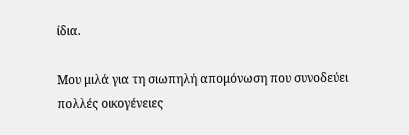ίδια.

Μου μιλά για τη σιωπηλή απομόνωση που συνοδεύει πολλές οικογένειες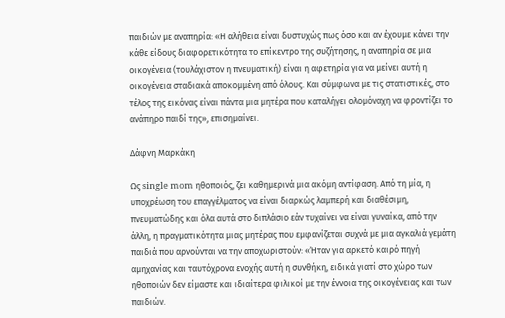παιδιών με αναπηρία: «Η αλήθεια είναι δυστυχώς πως όσο και αν έχουμε κάνει την κάθε είδους διαφορετικότητα το επίκεντρο της συζήτησης, η αναπηρία σε μια οικογένεια (τουλάχιστον η πνευματική) είναι η αφετηρία για να μείνει αυτή η οικογένεια σταδιακά αποκομμένη από όλους. Και σύμφωνα με τις στατιστικές, στο τέλος της εικόνας είναι πάντα μια μητέρα που καταλήγει ολομόναχη να φροντίζει το ανάπηρο παιδί της», επισημαίνει.

Δάφνη Μαρκάκη

Ως single mom ηθοποιός, ζει καθημερινά μια ακόμη αντίφαση. Από τη μία, η υποχρέωση του επαγγέλματος να είναι διαρκώς λαμπερή και διαθέσιμη, πνευματώδης και όλα αυτά στο διπλάσιο εάν τυχαίνει να είναι γυναίκα, από την άλλη, η πραγματικότητα μιας μητέρας που εμφανίζεται συχνά με μια αγκαλιά γεμάτη παιδιά που αρνούνται να την αποχωριστούν: «Ήταν για αρκετό καιρό πηγή αμηχανίας και ταυτόχρονα ενοχής αυτή η συνθήκη, ειδικά γιατί στο χώρο των ηθοποιών δεν είμαστε και ιδιαίτερα φιλικοί με την έννοια της οικογένειας και των παιδιών.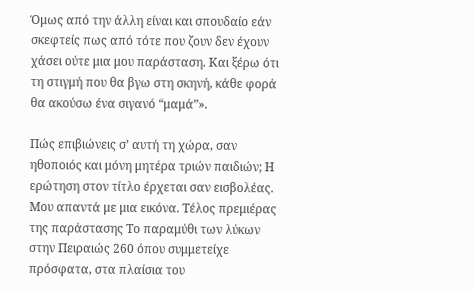Όμως από την άλλη είναι και σπουδαίο εάν σκεφτείς πως από τότε που ζουν δεν έχουν χάσει ούτε μια μου παράσταση. Και ξέρω ότι τη στιγμή που θα βγω στη σκηνή, κάθε φορά θα ακούσω ένα σιγανό “μαμά”».

Πώς επιβιώνεις σ’ αυτή τη χώρα, σαν ηθοποιός και μόνη μητέρα τριών παιδιών; Η ερώτηση στον τίτλο έρχεται σαν εισβολέας. Μου απαντά με μια εικόνα. Τέλος πρεμιέρας της παράστασης Το παραμύθι των λύκων στην Πειραιώς 260 όπου συμμετείχε πρόσφατα, στα πλαίσια του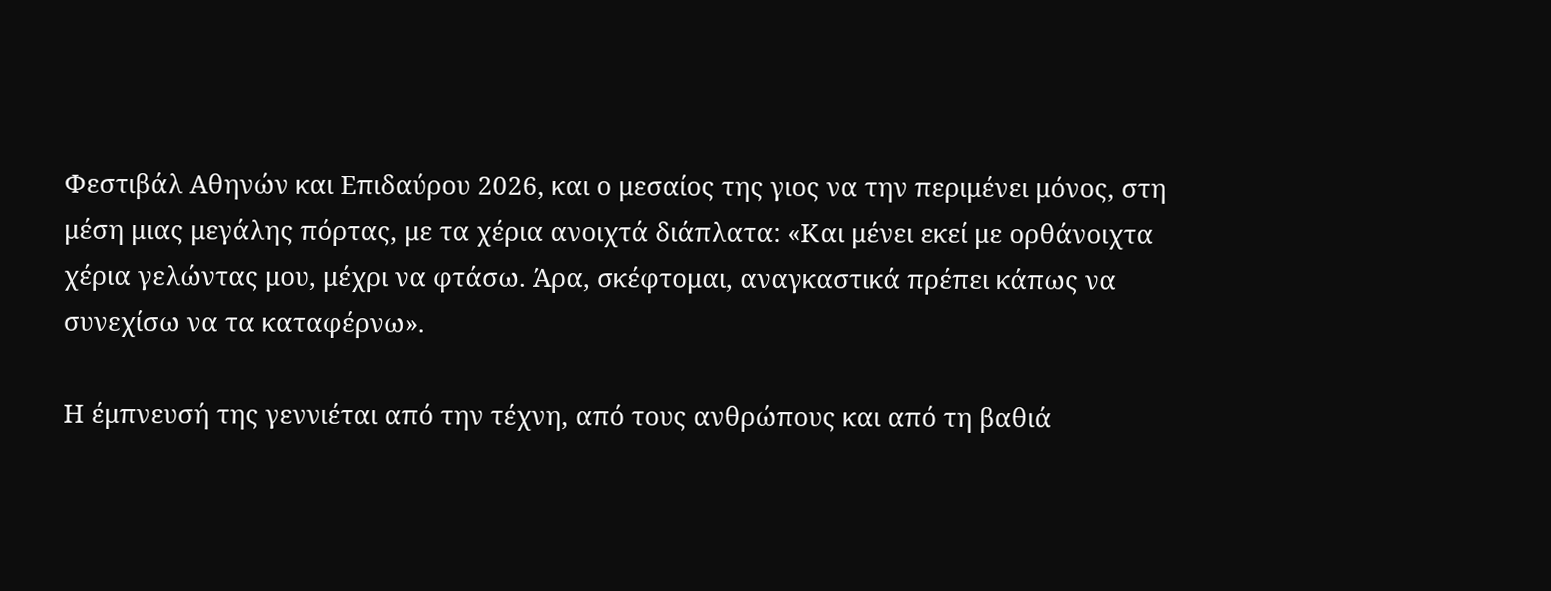Φεστιβάλ Αθηνών και Επιδαύρου 2026, και ο μεσαίος της γιος να την περιμένει μόνος, στη μέση μιας μεγάλης πόρτας, με τα χέρια ανοιχτά διάπλατα: «Και μένει εκεί με ορθάνοιχτα χέρια γελώντας μου, μέχρι να φτάσω. Άρα, σκέφτομαι, αναγκαστικά πρέπει κάπως να συνεχίσω να τα καταφέρνω».

Η έμπνευσή της γεννιέται από την τέχνη, από τους ανθρώπους και από τη βαθιά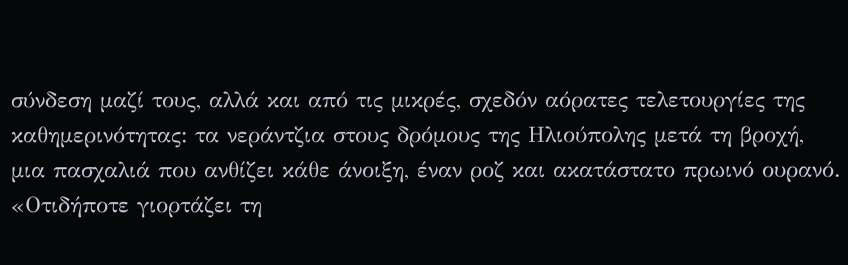σύνδεση μαζί τους, αλλά και από τις μικρές, σχεδόν αόρατες τελετουργίες της καθημερινότητας: τα νεράντζια στους δρόμους της Ηλιούπολης μετά τη βροχή, μια πασχαλιά που ανθίζει κάθε άνοιξη, έναν ροζ και ακατάστατο πρωινό ουρανό. «Οτιδήποτε γιορτάζει τη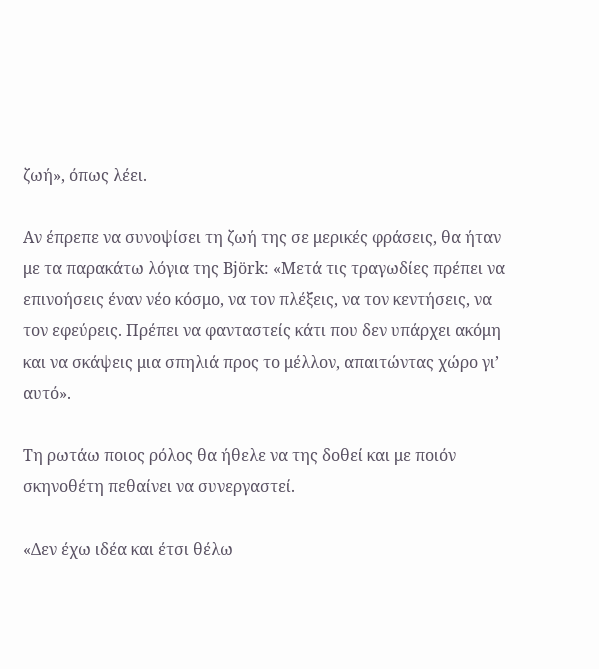ζωή», όπως λέει.

Αν έπρεπε να συνοψίσει τη ζωή της σε μερικές φράσεις, θα ήταν με τα παρακάτω λόγια της Björk: «Μετά τις τραγωδίες πρέπει να επινοήσεις έναν νέο κόσμο, να τον πλέξεις, να τον κεντήσεις, να τον εφεύρεις. Πρέπει να φανταστείς κάτι που δεν υπάρχει ακόμη και να σκάψεις μια σπηλιά προς το μέλλον, απαιτώντας χώρο γι’ αυτό».

Τη ρωτάω ποιος ρόλος θα ήθελε να της δοθεί και με ποιόν σκηνοθέτη πεθαίνει να συνεργαστεί.

«Δεν έχω ιδέα και έτσι θέλω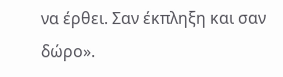να έρθει. Σαν έκπληξη και σαν δώρο».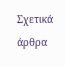Σχετικά άρθρα